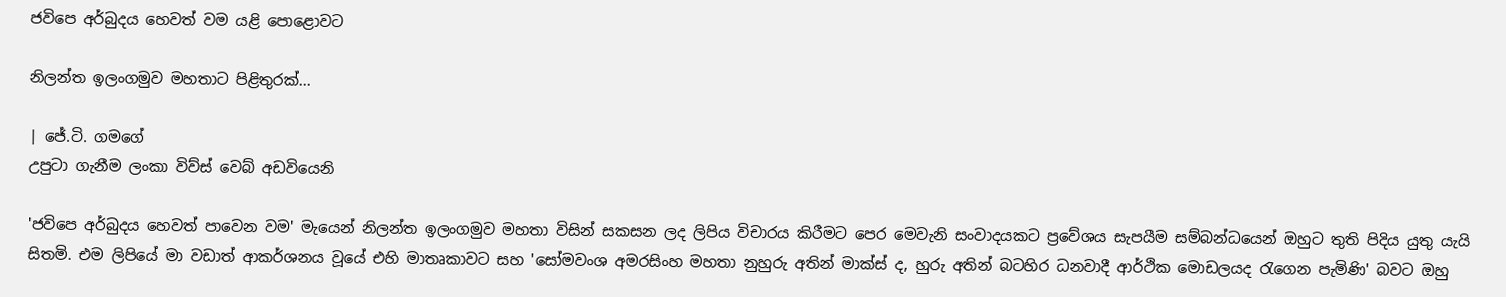ජවිපෙ අර්බුදය හෙවත් වම යළි පොළොවට

නිලන්ත ඉලංගමුව මහතාට පිළිතුරක්...

| ජේ.ටි. ගමගේ
උපුටා ගැනීම ලංකා විව්ස් වෙබ් අඩවියෙනි

'ජවිපෙ අර්බුදය හෙවත් පාවෙන වම' මැයෙන් නිලන්ත ඉලංගමුව මහතා විසින් සකසන ලද ලිපිය විචාරය කිරීමට පෙර මෙවැනි සංවාදයකට ප්‍රවේශය සැපයීම සම්බන්ධයෙන් ඔහුට තුති පිදිය යුතු යැයි සිතමි. එම ලිපියේ මා වඩාත් ආකර්ශනය වූයේ එහි මාතෘකාවට සහ 'සෝමවංශ අමරසිංහ මහතා නුහුරු අතින් මාක්ස් ද, හුරු අතින් බටහිර ධනවාදී ආර්ථික මොඩලයද රැගෙන පැමිණි' බවට ඔහු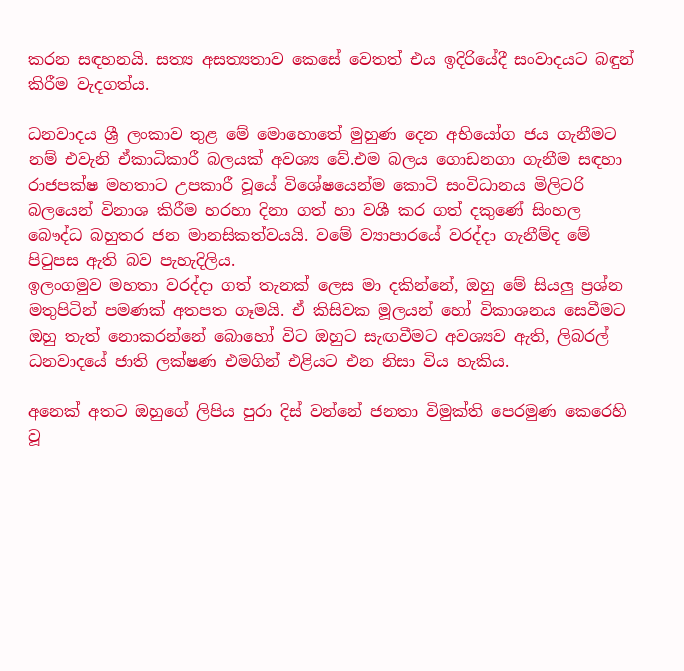කරන සඳහනයි. සත්‍ය අසත්‍යතාව කෙසේ වෙතත් එය ඉදිරියේදී සංවාදයට බඳුන් කිරීම වැදගත්ය.

ධනවාදය ශ්‍රී ලංකාව තුළ මේ මොහොතේ මුහුණ දෙන අභියෝග ජය ගැනීමට නම් එවැනි ඒකාධිකාරී බලයක් අවශ්‍ය වේ.එම බලය ගොඩනගා ගැනීම සඳහා රාජපක්ෂ මහතාට උපකාරී වූයේ විශේෂයෙන්ම කොටි සංවිධානය මිලිටරි බලයෙන් විනාශ කිරීම හරහා දිනා ගත් හා වශී කර ගත් දකුණේ සිංහල බෞද්ධ බහුතර ජන මානසිකත්වයයි. වමේ ව්‍යාපාරයේ වරද්දා ගැනීම්ද මේ පිටුපස ඇති බව පැහැදිලිය.
ඉලංගමුව මහතා වරද්දා ගත් තැනක් ලෙස මා දකින්නේ, ඔහු මේ සියලු ප්‍රශ්න මතුපිටින් පමණක් අතපත ගෑමයි. ඒ කිසිවක මූලයන් හෝ විකාශනය සෙවීමට ඔහු තැත් නොකරන්නේ බොහෝ විට ඔහුට සැඟවීමට අවශ්‍යව ඇති, ලිබරල් ධනවාදයේ ජාති ලක්ෂණ එමගින් එළියට එන නිසා විය හැකිය.

අනෙක් අතට ඔහුගේ ලිපිය පුරා දිස් වන්නේ ජනතා විමුක්ති පෙරමුණ කෙරෙහි වූ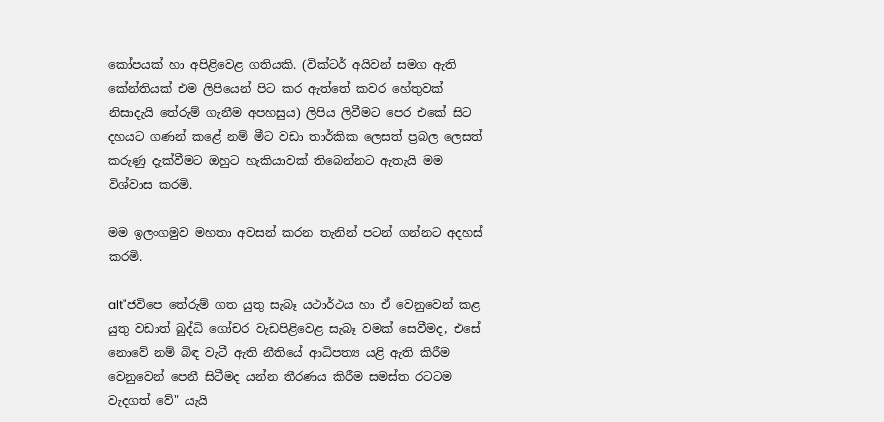කෝපයක් හා අපිළිවෙළ ගතියකි. (වික්ටර් අයිවන් සමග ඇති කේන්තියක් එම ලිපියෙන් පිට කර ඇත්තේ කවර හේතුවක් නිසාදැයි තේරුම් ගැනීම අපහසුය) ලිපිය ලිවීමට පෙර එකේ සිට දහයට ගණන් කළේ නම් මීට වඩා තාර්කික ලෙසත් ප්‍රබල ලෙසත් කරුණු දැක්වීමට ඔහුට හැකියාවක් තිබෙන්නට ඇතැයි මම විශ්වාස කරමි.

මම ඉලංගමුව මහතා අවසන් කරන තැනින් පටන් ගන්නට අදහස් කරමි.

alt"ජවිපෙ තේරුම් ගත යුතු සැබෑ යථාර්ථය හා ‍ඒ වෙනුවෙන් කළ යුතු වඩාත් බුද්ධි ගෝචර වැඩපිළිවෙළ සැබෑ වමක් සෙවීමද, එසේ නොවේ නම් බිඳ වැටී ඇති නීතියේ ආධිපත්‍ය යළි ඇති කිරීම වෙනුවෙන් පෙනී සිටීමද යන්න තීරණය කිරීම සමස්ත රටටම වැදගත් වේ" යැයි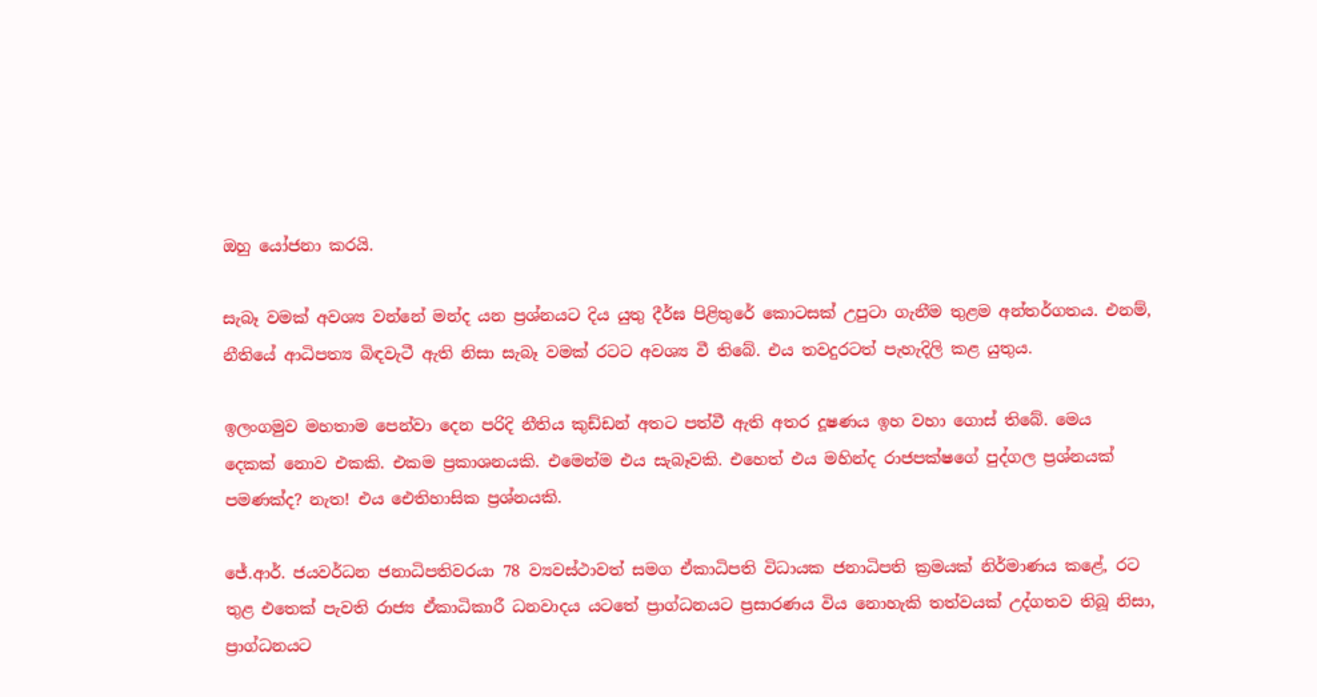ඔහු යෝජනා කරයි.

සැබෑ වමක් අවශ්‍ය වන්නේ මන්ද යන ප්‍රශ්නයට දිය යුතු දීර්ඝ පිළිතුරේ ‍කොටසක් උපුටා ගැනීම තුළම අන්තර්ගතය. එනම්, නීතියේ ආධිපත්‍ය බිඳවැටී ඇති නිසා සැබෑ වමක් රටට අවශ්‍ය වී තිබේ. එය තවදුරටත් පැහැදිලි කළ යුතුය.

ඉලංගමුව මහතාම පෙන්වා දෙන පරිදි නීතිය කුඩ්ඩන් අතට පත්වී ඇති අතර දූෂණය ඉහ වහා ගොස් තිබේ. මෙය දෙකක් ‍නොව එකකි. එකම ප්‍රකාශනයකි. එමෙන්ම එය සැබෑවකි. එහෙත් එය මහින්ද රාජපක්ෂගේ පුද්ගල ප්‍රශ්නයක් පමණක්ද? නැත! එය ඓතිහාසික ප්‍රශ්නයකි.

ජේ.ආර්. ජයවර්ධන ජනාධිපතිවරයා 78 ව්‍යවස්ථාවත් සමග ඒකාධිපති විධායක ජනාධිපති ක්‍රමයක් නිර්මාණය කළේ, රට තුළ එතෙක් පැවති රාජ්‍ය ඒකාධිකාරී ධනවාදය යටතේ ප්‍රාග්ධනයට ප්‍රසාරණය විය නොහැකි තත්වයක් උද්ගතව තිබූ නිසා, ප්‍රාග්ධනයට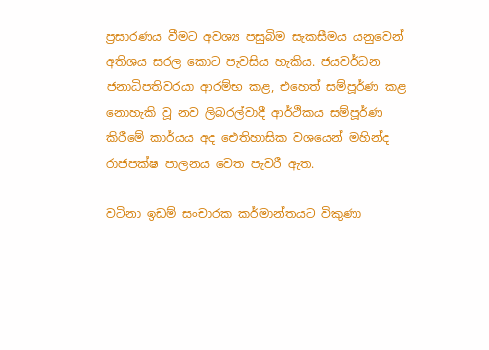ප්‍රසාරණය වීමට අවශ්‍ය පසුබිම සැකසීමය යනුවෙන් අතිශය සරල කොට පැවසිය හැකිය. ජයවර්ධන ජනාධිපතිවරයා ආරම්භ කළ, එහෙත් සම්පූර්ණ කළ නොහැකි වූ නව ලිබරල්වාදී ආර්ථිකය සම්පූර්ණ කිරීමේ කාර්යය අද ඓතිහාසික වශයෙන් මහින්ද රාජපක්ෂ පාලනය වෙත පැවරී ඇත.

වටිනා ඉඩම් සංචාරක කර්මාන්තයට විකුණා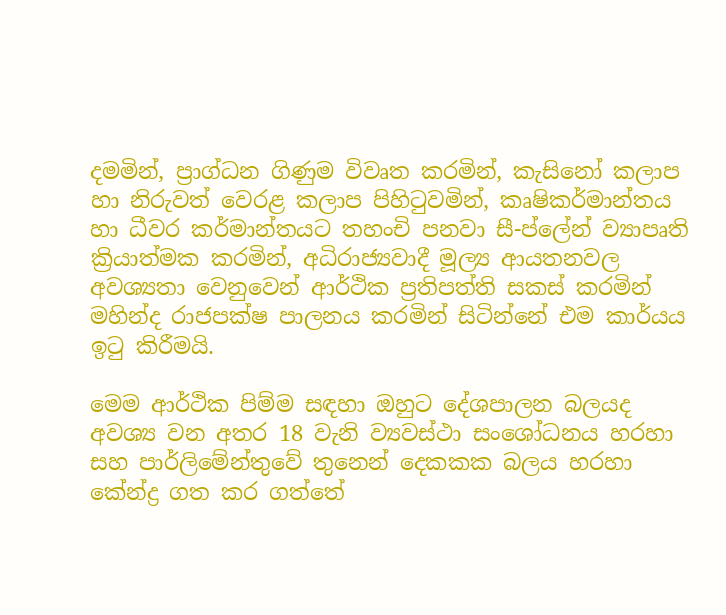දමමින්, ප්‍රාග්ධන ගිණුම විවෘත කරමින්, කැසිනෝ කලාප හා නිරුවත් වෙරළ කලාප පිහිටුවමින්, කෘෂිකර්මාන්තය හා ධීවර කර්මාන්තයට තහංචි පනවා සී-ප්ලේන් ව්‍යාපෘති ක්‍රියාත්මක කරමින්, අධිරාජ්‍යවාදී මූල්‍ය ආයතනවල අවශ්‍යතා වෙනුවෙන් ආර්ථික ප්‍රතිපත්ති සකස් කරමින් මහින්ද රාජපක්ෂ පාලනය කරමින් සිටින්නේ එම කාර්යය ඉටු කිරීමයි.

මෙම ආර්ථික පිම්ම සඳහා ඔහුට දේශපාලන බලයද අවශ්‍ය වන අතර 18 වැනි ව්‍යවස්ථා සංශෝධනය හරහා සහ පාර්ලිමේන්තුවේ තුනෙන් දෙකකක බලය හරහා කේන්ද්‍ර ගත කර ‍ගත්තේ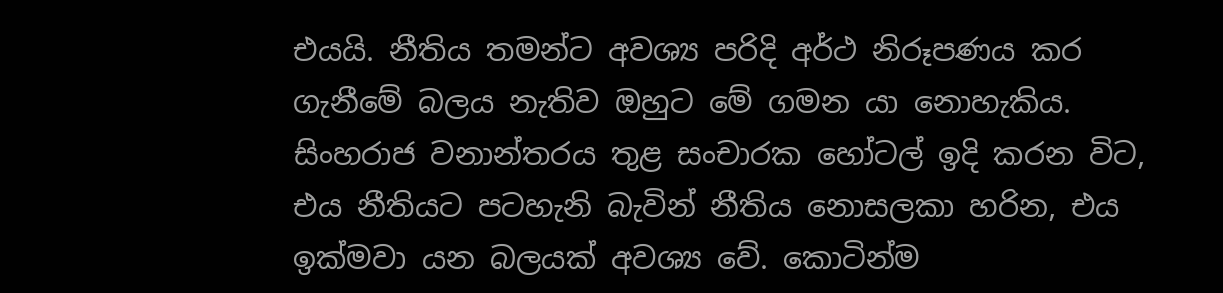එයයි. නීතිය තමන්ට අවශ්‍ය පරිදි අර්ථ නිරූපණය කර ගැනීමේ බලය නැතිව ඔහුට මේ ගමන යා නොහැකිය. සිංහරාජ වනාන්තරය තුළ සංචාරක හෝටල් ඉදි කරන විට, එය නීතියට පටහැනි බැවින් නීතිය නොසලකා හරින, එය ඉක්මවා යන බලයක් අවශ්‍ය වේ. කොටින්ම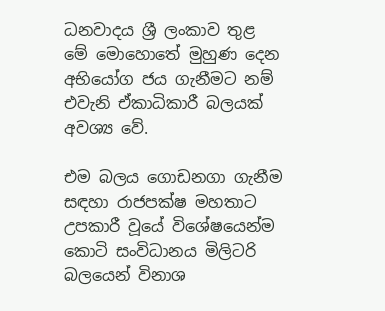ධනවාදය ශ්‍රී ලංකාව තුළ මේ මොහොතේ මුහුණ දෙන අභියෝග ජය ගැනීමට නම් එවැනි ඒකාධිකාරී බලයක් අවශ්‍ය වේ.

එම බලය ගොඩනගා ගැනීම සඳහා රාජපක්ෂ මහතාට උපකාරී වූයේ විශේෂයෙන්ම කොටි සංවිධානය මිලිටරි බලයෙන් විනාශ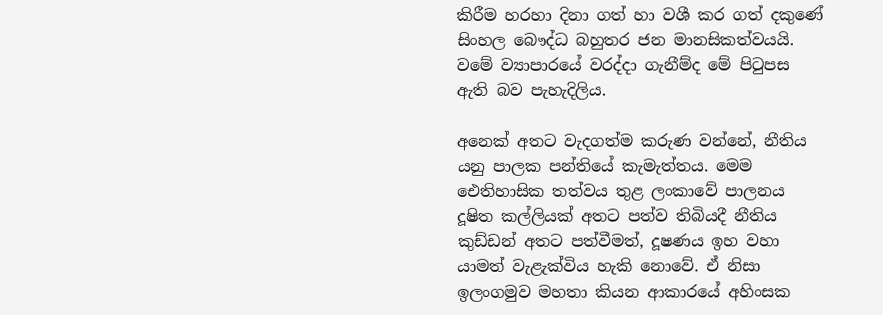කිරීම හරහා දිනා ගත් හා වශී කර ගත් දකුණේ සිංහල බෞද්ධ බහුතර ජන මානසිකත්වයයි. වමේ ව්‍යාපාරයේ වරද්දා ගැනීම්ද මේ පිටුපස ඇති බව පැහැදිලිය.

අනෙක් අතට වැදගත්ම කරුණ වන්නේ, නීතිය යනු පාලක පන්තියේ කැමැත්තය. මෙම ඓතිහාසික තත්වය තුළ ලංකාවේ පාලනය දූෂිත කල්ලියක් අතට පත්ව තිබියදී නීතිය කුඩ්ඩන් අතට පත්වීමත්, දූෂණය ඉහ වහා යාමත් වැළැක්විය හැකි නොවේ. ඒ නිසා ඉලංගමුව මහතා කියන ආකාරයේ අහිංසක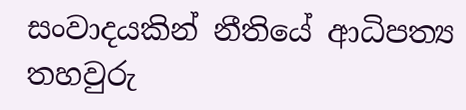සංවාදයකින් නීතියේ ආධිපත්‍ය තහවුරු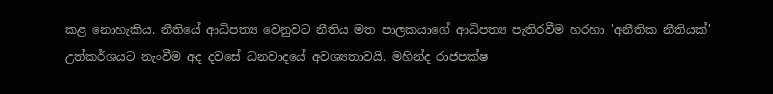කළ නොහැකිය. නීතියේ ආධිපත්‍ය වෙනුවට නීතිය මත පාලකයාගේ ආධිපත්‍ය පැතිරවීම හරහා 'අනීතික නීතියක්' උත්කර්ශයට නැංවීම අද දවසේ ධනවාදයේ අවශ්‍යතාවයි. මහින්ද රාජපක්ෂ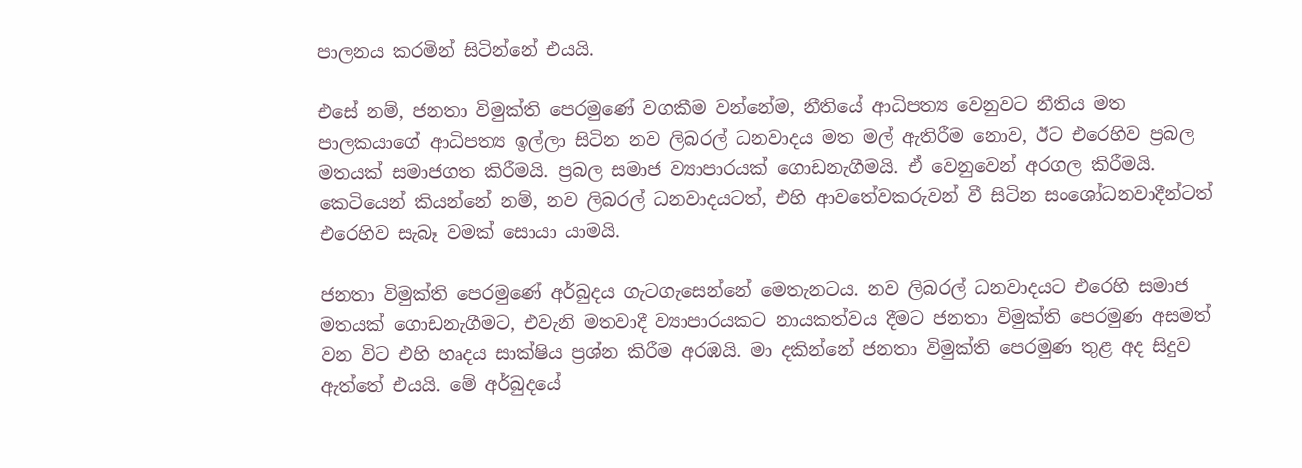පාලනය කරමින් සිටින්නේ එයයි.

එසේ නම්, ජනතා විමුක්ති පෙරමුණේ වගකීම වන්නේම, නීතියේ ආධිපත්‍ය වෙනුවට නීතිය මත පාලකයාගේ ආධිපත්‍ය ඉල්ලා සිටින නව ලිබරල් ධනවාදය මත මල් ඇතිරීම නොව, ඊට එරෙහිව ප්‍රබල මතයක් සමාජගත කිරීමයි. ප්‍රබල සමාජ ව්‍යාපාරයක් ගොඩනැගීමයි. ඒ වෙනුවෙන් අරගල කිරීමයි. කෙටියෙන් කියන්නේ නම්, නව ලිබරල් ධනවාදයටත්, එහි ආවතේවකරුවන් වී සිටින සංශෝධනවාදීන්ටත් එරෙහිව සැබෑ වමක් සොයා යාමයි.

ජනතා විමුක්ති පෙරමුණේ අර්බුදය ගැට‍ගැසෙන්නේ මෙතැනටය. නව ලිබරල් ධනවාදයට එරෙහි සමාජ මතයක් ගොඩනැගීමට, එවැනි මතවාදී ව්‍යාපාරයකට නායකත්වය දීමට ජනතා විමුක්ති පෙරමුණ අසමත් වන විට එහි හෘදය සාක්ෂිය ප්‍රශ්න කිරීම අරඹයි. මා දකින්නේ ජනතා විමුක්ති පෙරමුණ තුළ අද සිදුව ඇත්තේ එයයි. මේ අර්බුදයේ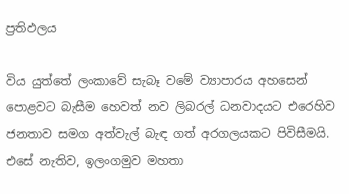ප්‍රතිඵලය

විය යුත්තේ ලංකාවේ සැබෑ වමේ ව්‍යාපාරය අහසෙන් පොළවට බැසීම හෙවත් නව ලිබරල් ධනවාදයට එරෙහිව ජනතාව සමග අත්වැල් බැඳ ගත් අරගලයකට පිවිසීමයි. එසේ නැතිව, ඉලංගමුව මහතා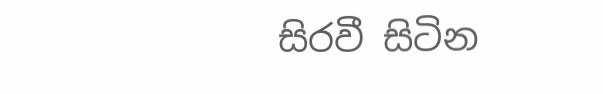සිරවී සිටින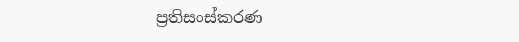ප්‍රතිසංස්කරණ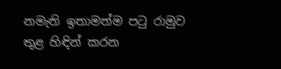නමැති ඉතාමත්ම පටු රාමුව තුළ හිඳින් කරන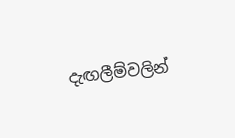දැඟලීම්වලින්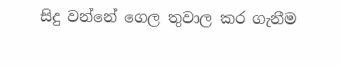සිදු වන්නේ ගෙල තුවාල කර ගැනීම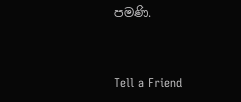පමණි.


Tell a Friend